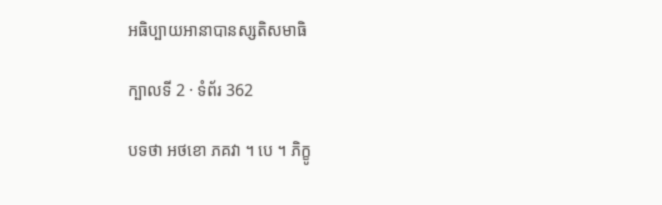អធិប្បាយអានាបានស្សតិសមាធិ

ក្បាលទី 2 · ទំព័រ 362

បទថា អថខោ ភគវា ។ បេ ។ ភិក្ខូ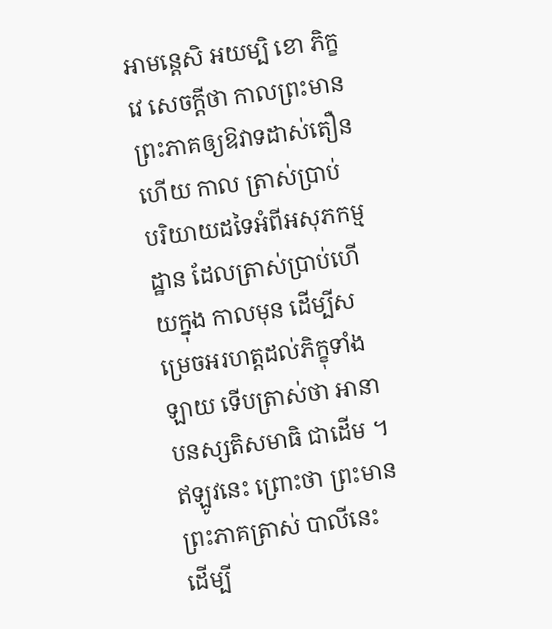អាមន្តេសិ អយម្បិ ខោ ភិក្ខវេ សេចក្តីថា កាលព្រះមានព្រះភាគឲ្យឱវាទដាស់តឿនហើយ កាល ត្រាស់ប្រាប់ បរិយាយដទៃអំពីអសុភកម្មដ្ឋាន ដែលត្រាស់ប្រាប់ហើយក្នុង កាលមុន ដើម្បីសម្រេចអរហត្តដល់ភិក្ខុទាំងឡាយ ទើបត្រាស់ថា អានាបនស្សតិសមាធិ ជាដើម ។ ឥឡូវនេះ ព្រោះថា ព្រះមានព្រះភាគត្រាស់ បាលីនេះ ដើម្បី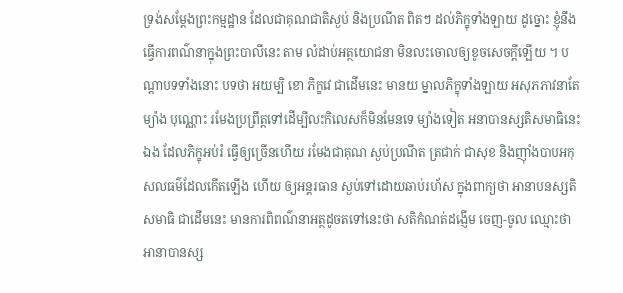ទ្រង់សម្តែងព្រះកម្មដ្ឋាន ដែលជាគុណជាតិស្ងប់ និងប្រណីត ពិតៗ ដល់ភិក្ខុទាំងឡាយ ដូច្នោះ ខ្ញុំនឹងធ្វើការពណ៌នាក្នុងព្រះបាលីនេះ តាម លំដាប់អត្ថយោជនា មិនលះចោលឲ្យខូចសេចក្តីឡើយ ។ បណ្តាបទទាំងនោះ បទថា អយម្បិ ខោ ភិក្ខវេ ជាដើមនេះ មានយ ម្នាលភិក្ខុទាំងឡាយ អសុភភាវនាតែម្យ៉ាង បុណ្ណោះ រមែងប្រព្រឹត្តទៅដើម្បីលះកិលេសក៏មិនមែនទេ ម្យ៉ាងទៀត អនាបានស្សតិសមាធិនេះឯង ដែលភិក្ខុអប់រំ ធ្វើឲ្យច្រើនហើយ រមែងជាគុណ ស្ងប់ប្រណីត ត្រជាក់ ជាសុខ និងញ៉ាំងបាបអកុសលធម៌ដែលកើតឡើង ហើយ ឲ្យអន្តរធាន ស្ងប់ទៅដោយឆាប់រហ័ស ក្នុងពាក្យថា អានាបនស្សតិ សមាធិ ជាដើមនេះ មានការពិពណ៌នាអត្ថដូចតទៅនេះថា សតិកំណត់ដង្ញើម ចេញ-ចូល ឈ្មោះថា អានាបានស្ស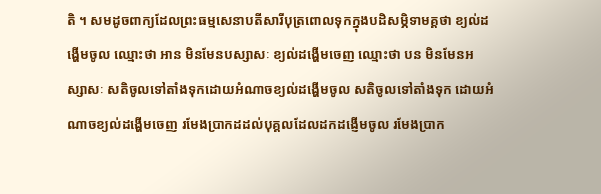តិ ។ សមដូចពាក្យដែលព្រះធម្មសេនាបតីសារីបុត្រពោលទុកក្នុងបដិសម្ភិទាមគ្គថា ខ្យល់ដង្ហើមចូល ឈ្មោះថា អាន មិនមែនបស្សាសៈ ខ្យល់ដង្ហើមចេញ ឈ្មោះថា បន មិនមែនអស្សាសៈ សតិចូលទៅតាំងទុកដោយអំណាចខ្យល់ដង្ហើមចូល សតិចូលទៅតាំងទុក ដោយអំណាចខ្យល់ដង្ហើមចេញ រមែងប្រាកដដល់បុគ្គលដែលដកដង្ញើមចូល រមែងប្រាក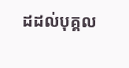ដដល់បុគ្គល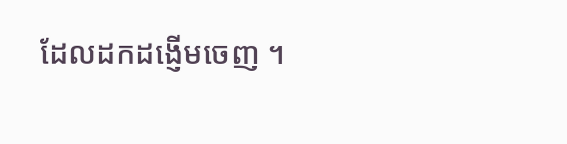ដែលដកដង្ញើមចេញ ។